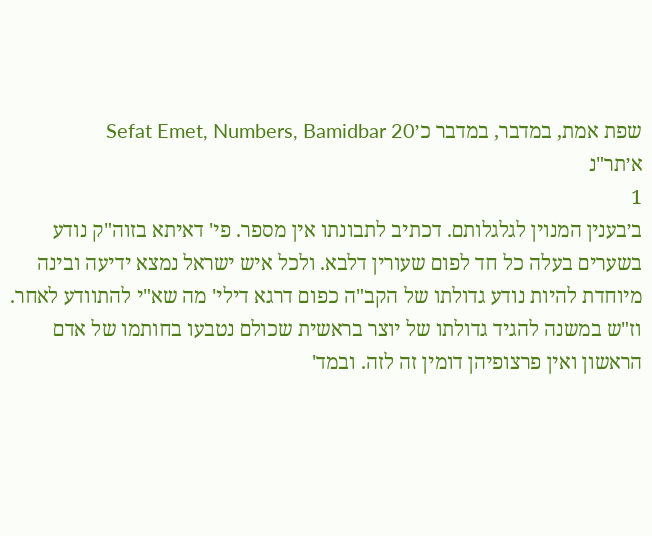שפת אמת, במדבר, במדבר כ׳Sefat Emet, Numbers, Bamidbar 20
א׳תר"נ
1
ב׳בענין המנוין לגלגלותם. דכתיב לתבונתו אין מספר. פי' דאיתא בזוה"ק נודע בשערים בעלה כל חד לפום שעורין דלבא. ולכל איש ישראל נמצא ידיעה ובינה מיוחדת להיות נודע גדולתו של הקב"ה כפום דרגא דילי' מה שא"י להתוודע לאחר. וז"ש במשנה להגיד גדולתו של יוצר בראשית שכולם נטבעו בחותמו של אדם הראשון ואין פרצופיהן דומין זה לזה. ובמד'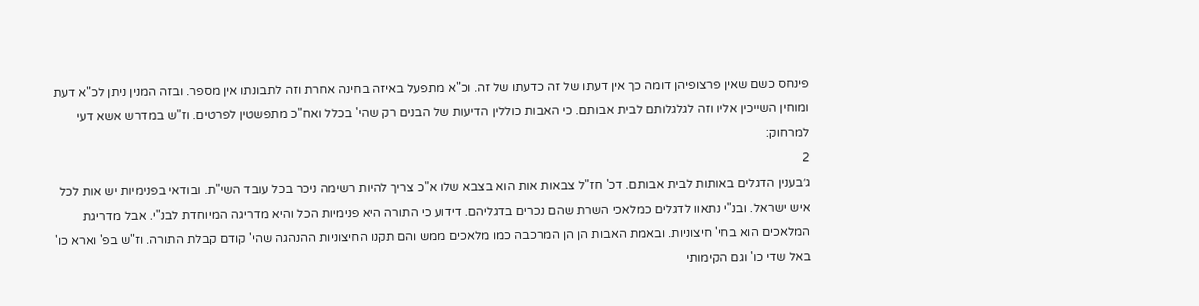פינחס כשם שאין פרצופיהן דומה כך אין דעתו של זה כדעתו של זה. וכ"א מתפעל באיזה בחינה אחרת וזה לתבונתו אין מספר. ובזה המנין ניתן לכ"א דעת ומוחין השייכין אליו וזה לגלגלותם לבית אבותם. כי האבות כוללין הדיעות של הבנים רק שהי' בכלל ואח"כ מתפשטין לפרטים. וז"ש במדרש אשא דעי למרחוק:
2
ג׳בענין הדגלים באותות לבית אבותם. דכ' חז"ל צבאות אות הוא בצבא שלו א"כ צריך להיות רשימה ניכר בכל עובד השי"ת. ובודאי בפנימיות יש אות לכל איש ישראל. ובנ"י נתאוו לדגלים כמלאכי השרת שהם נכרים בדגליהם. דידוע כי התורה היא פנימיות הכל והיא מדריגה המיוחדת לבנ"י. אבל מדריגת המלאכים הוא בחי' חיצוניות. ובאמת האבות הן הן המרכבה כמו מלאכים ממש והם תקנו החיצוניות ההנהגה שהי' קודם קבלת התורה. וז"ש בפ' וארא כו' באל שדי כו' וגם הקימותי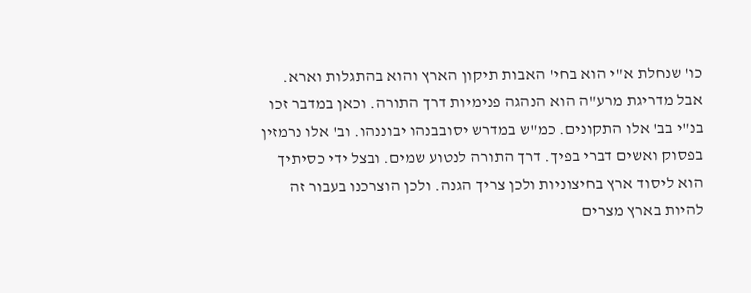כו' שנחלת א"י הוא בחי' האבות תיקון הארץ והוא בהתגלות וארא. אבל מדריגת מרע"ה הוא הנהגה פנימיות דרך התורה. וכאן במדבר זכו בנ"י בב' אלו התקונים. כמ"ש במדרש יסובבנהו יבוננהו. וב' אלו נרמזין בפסוק ואשים דברי בפיך. דרך התורה לנטוע שמים. ובצל ידי כסיתיך הוא ליסוד ארץ בחיצוניות ולכן צריך הגנה. ולכן הוצרכנו בעבור זה להיות בארץ מצרים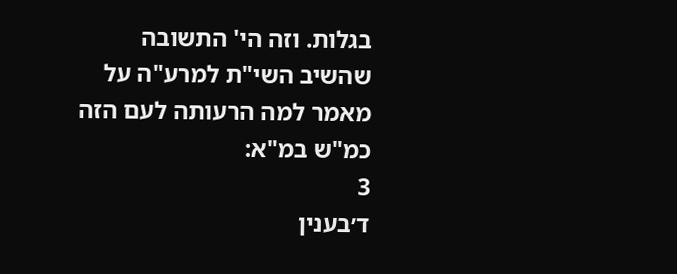בגלות. וזה הי' התשובה שהשיב השי"ת למרע"ה על מאמר למה הרעותה לעם הזה כמ"ש במ"א:
3
ד׳בענין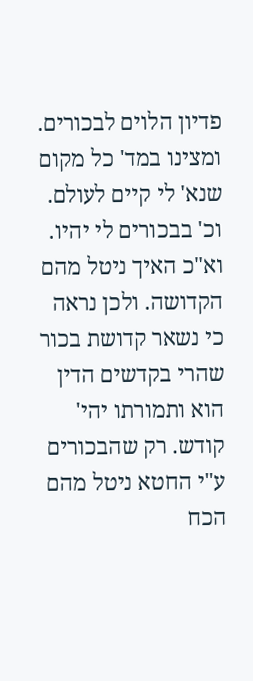פדיון הלוים לבכורים. ומצינו במד' כל מקום שנא' לי קיים לעולם. וכ' בבכורים לי יהיו. וא"כ האיך ניטל מהם הקדושה. ולכן נראה כי נשאר קדושת בכור שהרי בקדשים הדין הוא ותמורתו יהי' קודש. רק שהבכורים ע"י החטא ניטל מהם הכח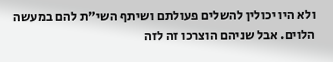ולא היו יכולין להשלים פעולתם ושיתף השי"ת להם במעשה הלוים. אבל שניהם הוצרכו זה לזה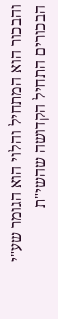והבכור הוא המתחיל והלוי הוא הגומר שע"י הבכורים התחיל הקדושה שהשי"ת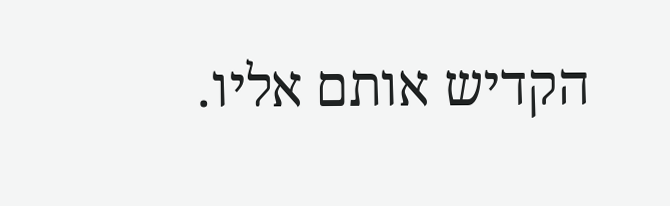הקדיש אותם אליו.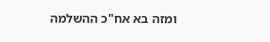ומזה בא אח"כ ההשלמה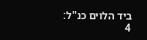ביד הלוים כנ"ל:
4